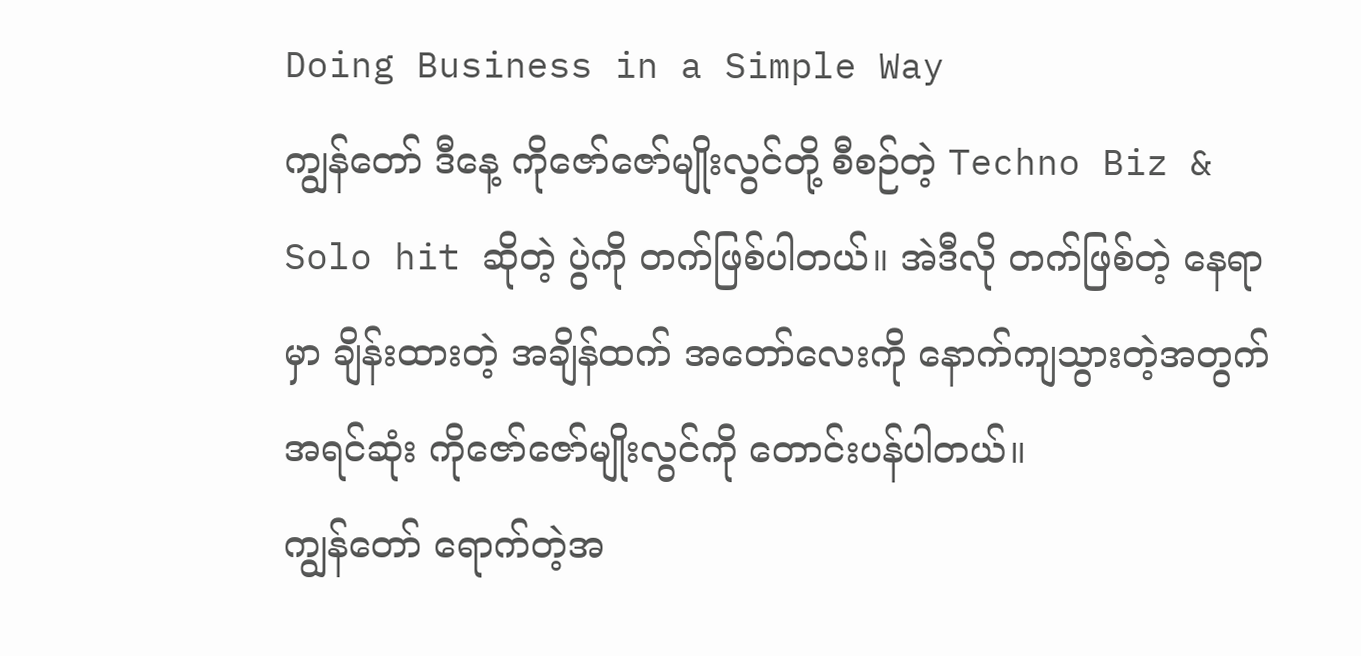Doing Business in a Simple Way
ကျွန်တော် ဒီနေ့ ကိုဇော်ဇော်မျိုးလွင်တို့ စီစဉ်တဲ့ Techno Biz & Solo hit ဆိုတဲ့ ပွဲကို တက်ဖြစ်ပါတယ်။ အဲဒီလို တက်ဖြစ်တဲ့ နေရာမှာ ချိန်းထားတဲ့ အချိန်ထက် အတော်လေးကို နောက်ကျသွားတဲ့အတွက် အရင်ဆုံး ကိုဇော်ဇော်မျိုးလွင်ကို တောင်းပန်ပါတယ်။
ကျွန်တော် ရောက်တဲ့အ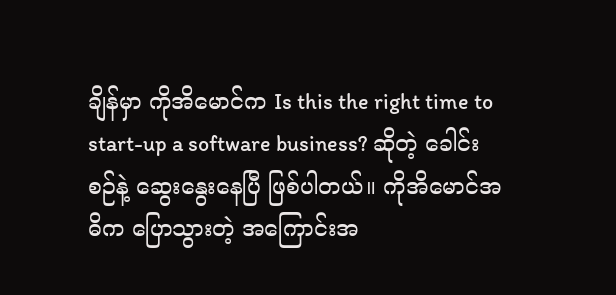ချိန်မှာ ကိုအိမောင်က Is this the right time to start-up a software business? ဆိုတဲ့ ခေါင်းစဉ်နဲ့ ဆွေးနွေးနေပြီ ဖြစ်ပါတယ်။ ကိုအိမောင်အဓိက ပြောသွားတဲ့ အကြောင်းအ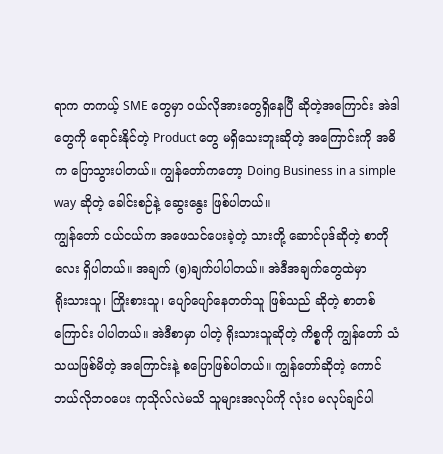ရာက တကယ့် SME တွေမှာ ဝယ်လိုအားတွေရှိနေပြီ ဆိုတဲ့အကြောင်း အဲဒါတွေကို ရောင်းနိုင်တဲ့ Product တွေ မရှိသေးဘူးဆိုတဲ့ အကြောင်းကို အဓိက ပြောသွားပါတယ်။ ကျွန်တော်ကတော့ Doing Business in a simple way ဆိုတဲ့ ခေါင်းစဉ်နဲ့ ဆွေးနွေး ဖြစ်ပါတယ်။
ကျွန်တော် ငယ်ငယ်က အဖေသင်ပေးခဲ့တဲ့ သားတို့ ဆောင်ပုဒ်ဆိုတဲ့ စာတိုလေး ရှိပါတယ်။ အချက် (၅)ချက်ပါပါတယ်။ အဲဒီအချက်တွေထဲမှာ
ရိုးသားသူ၊ ကြိုးစားသူ၊ ပျော်ပျော်နေတတ်သူ ဖြစ်သည် ဆိုတဲ့ စာတစ်ကြောင်း ပါပါတယ်။ အဲဒီစာမှာ ပါတဲ့ ရိုးသားသူဆိုတဲ့ ကိစ္စကို ကျွန်တော် သံသယဖြစ်မိတဲ့ အကြောင်းနဲ့ စပြောဖြစ်ပါတယ်။ ကျွန်တော်ဆိုတဲ့ ကောင် ဘယ်လိုဘဝပေး ကုသိုလ်လဲမသိ သူများအလုပ်ကို လုံးဝ မလုပ်ချင်ပါ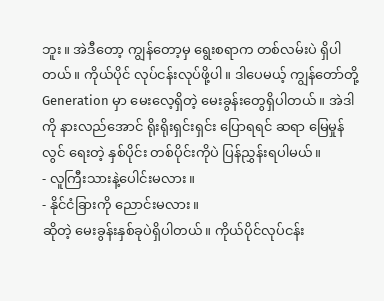ဘူး။ အဲဒီတော့ ကျွန်တော့မှ ရွေးစရာက တစ်လမ်းပဲ ရှိပါတယ်။ ကိုယ်ပိုင် လုပ်ငန်းလုပ်ဖို့ပါ။ ဒါပေမယ့် ကျွန်တော်တို့ Generation မှာ မေးလေ့ရှိတဲ့ မေးခွန်းတွေရှိပါတယ်။ အဲဒါကို နားလည်အောင် ရိုးရိုးရှင်းရှင်း ပြောရရင် ဆရာ မြေမှုန်လွင် ရေးတဲ့ နှစ်ပိုင်း တစ်ပိုင်းကိုပဲ ပြန်ညွှန်းရပါမယ်။
- လူကြီးသားနဲ့ပေါင်းမလား။
- နိုင်ငံခြားကို ညောင်းမလား။
ဆိုတဲ့ မေးခွန်းနှစ်ခုပဲရှိပါတယ်။ ကိုယ်ပိုင်လုပ်ငန်း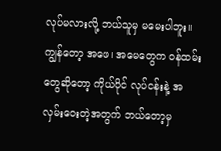လုပ်မလားလို့ ဘယ်သူမှ မမေးပါဘူး။ ကျွန်တော့ အဖေ၊ အမေတွေက ဝန်ထမ်းတွေဆိုတော့ ကိုယ်ပိုင် လုပ်ငန်းနဲ့ အလှမ်းဝေးတဲ့အတွက် ဘယ်တော့မှ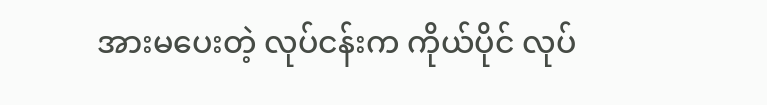အားမပေးတဲ့ လုပ်ငန်းက ကိုယ်ပိုင် လုပ်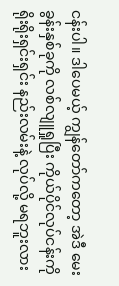ငန်းပါ။ ဒါပေမယ့် ကျွန်တော်ကတော့ အဲဒီ မေးခွန်းနှစ်ခုကို လစ်လျူရှုပြီး ကိုယ်ပိုင်လုပ်ငန်းကို ရိုးရိုးရှင်းရှင်း နည်းလမ်းနဲ့ လုပ်လို့ မရဘူးလား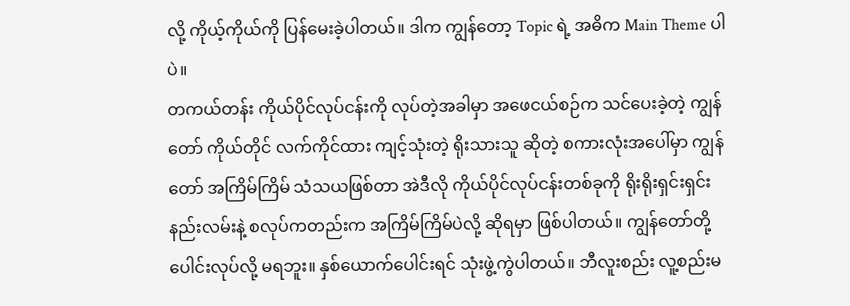လို့ ကိုယ့်ကိုယ်ကို ပြန်မေးခဲ့ပါတယ်။ ဒါက ကျွန်တော့ Topic ရဲ့ အဓိက Main Theme ပါပဲ။
တကယ်တန်း ကိုယ်ပိုင်လုပ်ငန်းကို လုပ်တဲ့အခါမှာ အဖေငယ်စဉ်က သင်ပေးခဲ့တဲ့ ကျွန်တော် ကိုယ်တိုင် လက်ကိုင်ထား ကျင့်သုံးတဲ့ ရိုးသားသူ ဆိုတဲ့ စကားလုံးအပေါ်မှာ ကျွန်တော် အကြိမ်ကြိမ် သံသယဖြစ်တာ အဲဒီလို ကိုယ်ပိုင်လုပ်ငန်းတစ်ခုကို ရိုးရိုးရှင်းရှင်း နည်းလမ်းနဲ့ စလုပ်ကတည်းက အကြိမ်ကြိမ်ပဲလို့ ဆိုရမှာ ဖြစ်ပါတယ်။ ကျွန်တော်တို့ ပေါင်းလုပ်လို့ မရဘူး။ နှစ်ယောက်ပေါင်းရင် သုံးဖွဲ့ကွဲပါတယ်။ ဘီလူးစည်း လူ့စည်းမ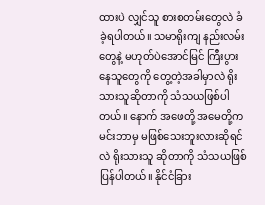ထားပဲ လျှင်သူ စားစတမ်းတွေလဲ ခံခဲ့ရပါတယ်။ သမာရိုးကျ နည်းလမ်းတွေနဲ့ မဟုတ်ပဲအောင်မြင် ကြီးပွားနေသူတွေကို တွေ့တဲ့အခါမှာလဲ ရိုးသားသူဆိုတာကို သံသယဖြစ်ပါတယ်။ နောက် အဖေတို့ အမေတို့က မင်းဘာမှ မဖြစ်သေးဘူးလားဆိုရင်လဲ ရိုးသားသူ ဆိုတာကို သံသယဖြစ်ပြန်ပါတယ်။ နိုင်ငံခြား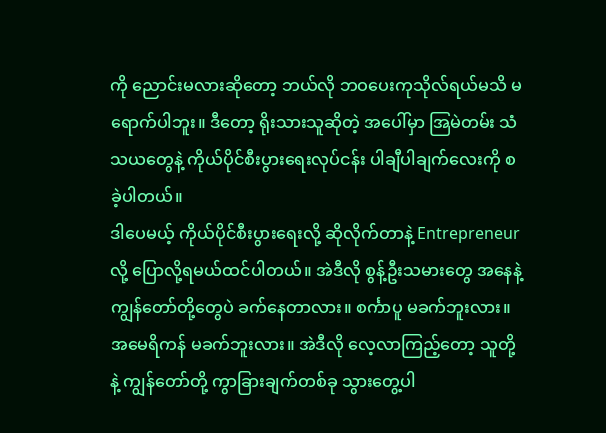ကို ညောင်းမလားဆိုတော့ ဘယ်လို ဘဝပေးကုသိုလ်ရယ်မသိ မရောက်ပါဘူး။ ဒီတော့ ရိုးသားသူဆိုတဲ့ အပေါ်မှာ အြမဲတမ်း သံသယတွေနဲ့ ကိုယ်ပိုင်စီးပွားရေးလုပ်ငန်း ပါချီပါချက်လေးကို စခဲ့ပါတယ်။
ဒါပေမယ့် ကိုယ်ပိုင်စီးပွားရေးလို့ ဆိုလိုက်တာနဲ့ Entrepreneur လို့ ပြောလို့ရမယ်ထင်ပါတယ်။ အဲဒီလို စွန့်ဦးသမားတွေ အနေနဲ့ ကျွန်တော်တို့တွေပဲ ခက်နေတာလား။ စင်္ကာပူ မခက်ဘူးလား။ အမေရိကန် မခက်ဘူးလား။ အဲဒီလို လေ့လာကြည့်တော့ သူတို့နဲ့ ကျွန်တော်တို့ ကွာခြားချက်တစ်ခု သွားတွေ့ပါ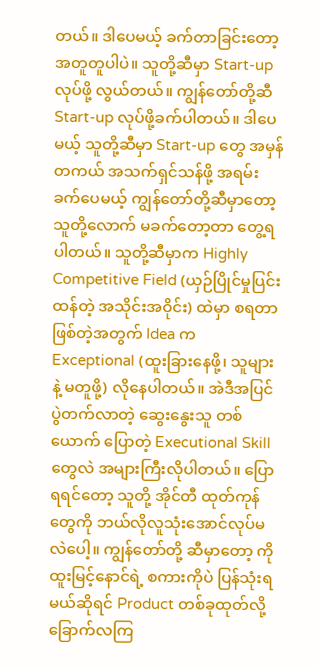တယ်။ ဒါပေမယ့် ခက်တာခြင်းတော့ အတူတူပါပဲ။ သူတို့ဆီမှာ Start-up လုပ်ဖို့ လွယ်တယ်။ ကျွန်တော်တို့ဆီ Start-up လုပ်ဖို့ခက်ပါတယ်။ ဒါပေမယ့် သူတို့ဆီမှာ Start-up တွေ အမှန်တကယ် အသက်ရှင်သန်ဖို့ အရမ်းခက်ပေမယ့် ကျွန်တော်တို့ဆီမှာတော့ သူတို့လောက် မခက်တော့တာ တွေ့ရပါတယ်။ သူတို့ဆီမှာက Highly Competitive Field (ယှဉ်ပြိုင်မှုပြင်းထန်တဲ့ အသိုင်းအဝိုင်း) ထဲမှာ စရတာ ဖြစ်တဲ့အတွက် Idea က Exceptional (ထူးခြားနေဖို့၊ သူများနဲ့ မတူဖို့) လိုနေပါတယ်။ အဲဒီအပြင် ပွဲတက်လာတဲ့ ဆွေးနွေးသူ တစ်ယောက် ပြောတဲ့ Executional Skill တွေလဲ အများကြီးလိုပါတယ်။ ပြောရရင်တော့ သူတို့ အိုင်တီ ထုတ်ကုန်တွေကို ဘယ်လိုလူသုံးအောင်လုပ်မလဲပေါ့။ ကျွန်တော်တို့ ဆီမှာတော့ ကိုထူးမြင့်နောင်ရဲ့ စကားကိုပဲ ပြန်သုံးရမယ်ဆိုရင် Product တစ်ခုထုတ်လို့ ခြောက်လကြ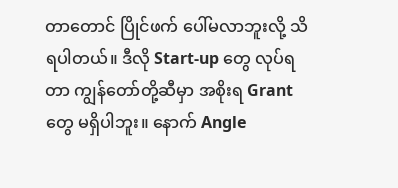တာတောင် ပြိုင်ဖက် ပေါ်မလာဘူးလို့ သိရပါတယ်။ ဒီလို Start-up တွေ လုပ်ရတာ ကျွန်တော်တို့ဆီမှာ အစိုးရ Grant တွေ မရှိပါဘူး။ နောက် Angle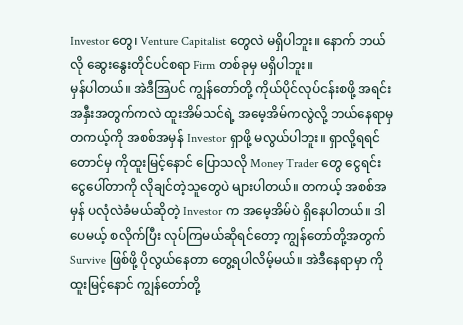Investor တွေ၊ Venture Capitalist တွေလဲ မရှိပါဘူး။ နောက် ဘယ်လို ဆွေးနွေးတိုင်ပင်စရာ Firm တစ်ခုမှ မရှိပါဘူး။
မှန်ပါတယ်။ အဲဒီအြပင် ကျွန်တော်တို့ ကိုယ်ပိုင်လုပ်ငန်းစဖို့ အရင်းအနှီးအတွက်ကလဲ ထူးအိမ်သင်ရဲ့ အမေ့အိမ်ကလွဲလို့ ဘယ်နေရာမှ တကယ့်ကို အစစ်အမှန် Investor ရှာဖို့ မလွယ်ပါဘူး။ ရှာလို့ရရင်တောင်မှ ကိုထူးမြင့်နောင် ပြောသလို Money Trader တွေ ငွေရင်းငွေပေါ်တာကို လိုချင်တဲ့သူတွေပဲ များပါတယ်။ တကယ့် အစစ်အမှန် ပလုံလဲခံမယ်ဆိုတဲ့ Investor က အမေ့အိမ်ပဲ ရှိနေပါတယ်။ ဒါပေမယ့် စလိုက်ပြီး လုပ်ကြမယ်ဆိုရင်တော့ ကျွန်တော်တို့အတွက် Survive ဖြစ်ဖို့ ပိုလွယ်နေတာ တွေ့ရပါလိမ့်မယ်။ အဲဒီနေရာမှာ ကိုထူးမြင့်နောင် ကျွန်တော်တို့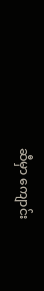ဆီမှာ ကျောင်း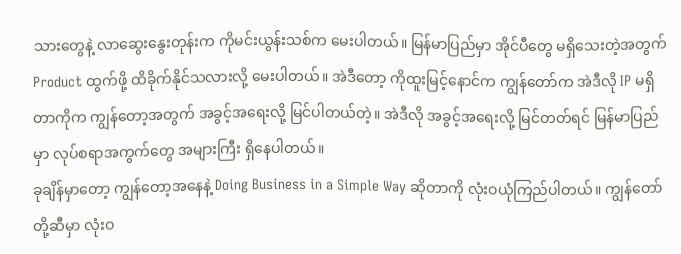သားတွေနဲ့ လာဆွေးနွေးတုန်းက ကိုမင်းယွန်းသစ်က မေးပါတယ်။ မြန်မာပြည်မှာ အိုင်ပီတွေ မရှိသေးတဲ့အတွက် Product ထွက်ဖို့ ထိခိုက်နိုင်သလားလို့ မေးပါတယ်။ အဲဒီတော့ ကိုထူးမြင့်နောင်က ကျွန်တော်က အဲဒီလို IP မရှိတာကိုက ကျွန်တော့အတွက် အခွင့်အရေးလို့ မြင်ပါတယ်တဲ့။ အဲဒီလို အခွင့်အရေးလို့ မြင်တတ်ရင် မြန်မာပြည်မှာ လုပ်စရာအကွက်တွေ အများကြီး ရှိနေပါတယ်။
ခုချိန်မှာတော့ ကျွန်တော့အနေနဲ့ Doing Business in a Simple Way ဆိုတာကို လုံးဝယုံကြည်ပါတယ်။ ကျွန်တော်တို့ဆီမှာ လုံးဝ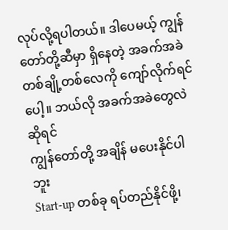လုပ်လို့ရပါတယ်။ ဒါပေမယ့် ကျွန်တော်တို့ဆီမှာ ရှိနေတဲ့ အခက်အခဲ တစ်ချို့တစ်လေကို ကျော်လိုက်ရင်ပေါ့။ ဘယ်လို အခက်အခဲတွေလဲ ဆိုရင်
ကျွန်တော်တို့ အချိန် မပေးနိုင်ပါဘူး
Start-up တစ်ခု ရပ်တည်နိုင်ဖို့၊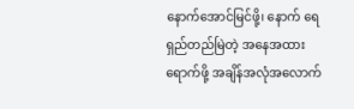နောက်အောင်မြင်ဖို့၊ နောက် ရေရှည်တည်မြဲတဲ့ အနေအထားရောက်ဖို့ အချိန်အလုံအလောက်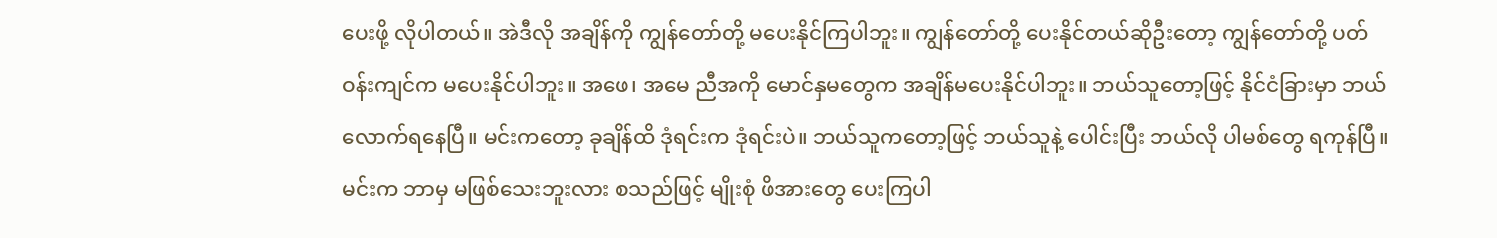ပေးဖို့ လိုပါတယ်။ အဲဒီလို အချိန်ကို ကျွန်တော်တို့ မပေးနိုင်ကြပါဘူး။ ကျွန်တော်တို့ ပေးနိုင်တယ်ဆိုဦးတော့ ကျွန်တော်တို့ ပတ်ဝန်းကျင်က မပေးနိုင်ပါဘူး။ အဖေ၊ အမေ ညီအကို မောင်နှမတွေက အချိန်မပေးနိုင်ပါဘူး။ ဘယ်သူတော့ဖြင့် နိုင်ငံခြားမှာ ဘယ်လောက်ရနေပြီ။ မင်းကတော့ ခုချိန်ထိ ဒုံရင်းက ဒုံရင်းပဲ။ ဘယ်သူကတော့ဖြင့် ဘယ်သူနဲ့ ပေါင်းပြီး ဘယ်လို ပါမစ်တွေ ရကုန်ပြီ။ မင်းက ဘာမှ မဖြစ်သေးဘူးလား စသည်ဖြင့် မျိုးစုံ ဖိအားတွေ ပေးကြပါ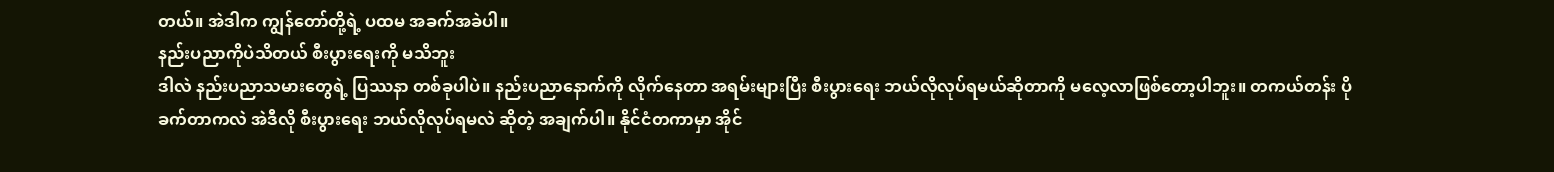တယ်။ အဲဒါက ကျွန်တော်တို့ရဲ့ ပထမ အခက်အခဲပါ။
နည်းပညာကိုပဲသိတယ် စီးပွားရေးကို မသိဘူး
ဒါလဲ နည်းပညာသမားတွေရဲ့ ပြဿနာ တစ်ခုပါပဲ။ နည်းပညာနောက်ကို လိုက်နေတာ အရမ်းများပြီး စီးပွားရေး ဘယ်လိုလုပ်ရမယ်ဆိုတာကို မလေ့လာဖြစ်တော့ပါဘူး။ တကယ်တန်း ပိုခက်တာကလဲ အဲဒီလို စီးပွားရေး ဘယ်လိုလုပ်ရမလဲ ဆိုတဲ့ အချက်ပါ။ နိုင်ငံတကာမှာ အိုင်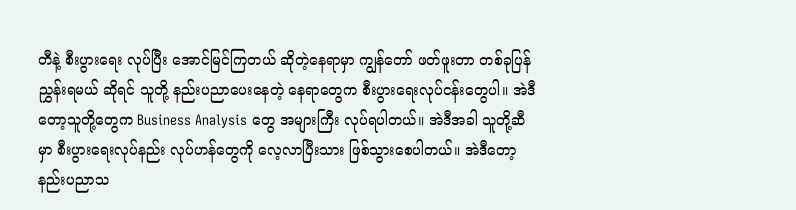တီနဲ့ စီးပွားရေး လုပ်ပြီး အောင်မြင်ကြတယ် ဆိုတဲ့နေရာမှာ ကျွန်တော် ဖတ်ဖူးတာ တစ်ခုပြန်ညွှန်းရမယ် ဆိုရင် သူတို့ နည်းပညာပေးနေတဲ့ နေရာတွေက စီးပွားရေးလုပ်ငန်းတွေပါ။ အဲဒီတော့သူတို့တွေက Business Analysis တွေ အများကြီး လုပ်ရပါတယ်။ အဲဒီအခါ သူတို့ဆီမှာ စီးပွားရေးလုပ်နည်း လုပ်ဟန်တွေကို လေ့လာပြီးသား ဖြစ်သွားစေပါတယ်။ အဲဒီတော့ နည်းပညာသ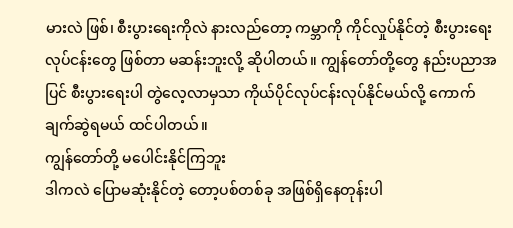မားလဲ ဖြစ်၊ စီးပွားရေးကိုလဲ နားလည်တော့ ကမ္ဘာကို ကိုင်လှုပ်နိုင်တဲ့ စီးပွားရေး လုပ်ငန်းတွေ ဖြစ်တာ မဆန်းဘူးလို့ ဆိုပါတယ်။ ကျွန်တော်တို့တွေ နည်းပညာအပြင် စီးပွားရေးပါ တွဲလေ့လာမှသာ ကိုယ်ပိုင်လုပ်ငန်းလုပ်နိုင်မယ်လို့ ကောက်ချက်ဆွဲရမယ် ထင်ပါတယ်။
ကျွန်တော်တို့ မပေါင်းနိုင်ကြဘူး
ဒါကလဲ ပြောမဆုံးနိုင်တဲ့ တော့ပစ်တစ်ခု အဖြစ်ရှိနေတုန်းပါ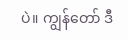ပဲ။ ကျွန်တော် ဒီ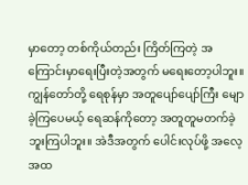မှာတော့ တစ်ကိုယ်တည်း ကြိတ်ကြတဲ့ အကြောင်းမှာရေးပြီးတဲ့အတွက် မရေးတော့ပါဘူး။ ကျွန်တော်တို့ ရေစုန်မှာ အတူပျော်ပျော်ကြီး မျောခဲ့ကြပေမယ့် ရေဆန်ကိုတော့ အတူတူမတက်ခဲ့ဘူးကြပါဘူး။ အဲဒီအတွက် ပေါင်းလုပ်ဖို့ အလေ့အထ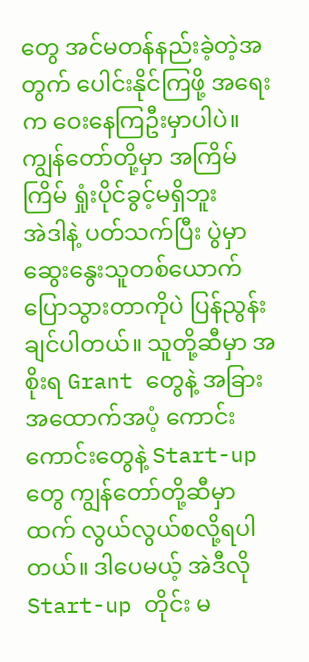တွေ အင်မတန်နည်းခဲ့တဲ့အတွက် ပေါင်းနိုင်ကြဖို့ အရေးက ဝေးနေကြဦးမှာပါပဲ။
ကျွန်တော်တို့မှာ အကြိမ်ကြိမ် ရှုံးပိုင်ခွင့်မရှိဘူး
အဲဒါနဲ့ ပတ်သက်ပြီး ပွဲမှာ ဆွေးနွေးသူတစ်ယောက် ပြောသွားတာကိုပဲ ပြန်ညွန်းချင်ပါတယ်။ သူတို့ဆီမှာ အစိုးရ Grant တွေနဲ့ အခြားအထောက်အပံ့ ကောင်းကောင်းတွေနဲ့ Start-up တွေ ကျွန်တော်တို့ဆီမှာထက် လွယ်လွယ်စလို့ရပါတယ်။ ဒါပေမယ့် အဲဒီလို Start-up တိုင်း မ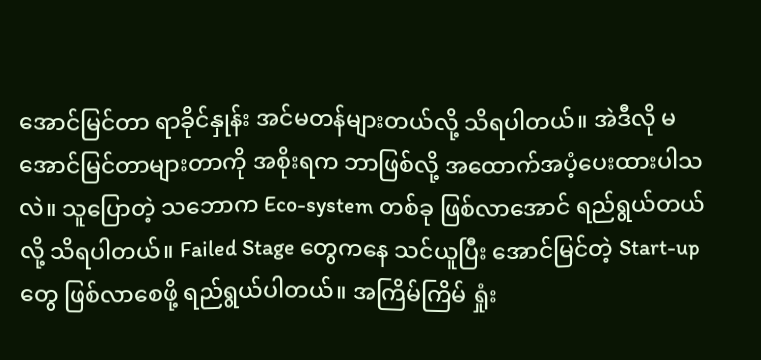အောင်မြင်တာ ရာခိုင်နှုန်း အင်မတန်များတယ်လို့ သိရပါတယ်။ အဲဒီလို မအောင်မြင်တာများတာကို အစိုးရက ဘာဖြစ်လို့ အထောက်အပံ့ပေးထားပါသလဲ။ သူပြောတဲ့ သဘောက Eco-system တစ်ခု ဖြစ်လာအောင် ရည်ရွယ်တယ်လို့ သိရပါတယ်။ Failed Stage တွေကနေ သင်ယူပြီး အောင်မြင်တဲ့ Start-up တွေ ဖြစ်လာစေဖို့ ရည်ရွယ်ပါတယ်။ အကြိမ်ကြိမ် ရှုံး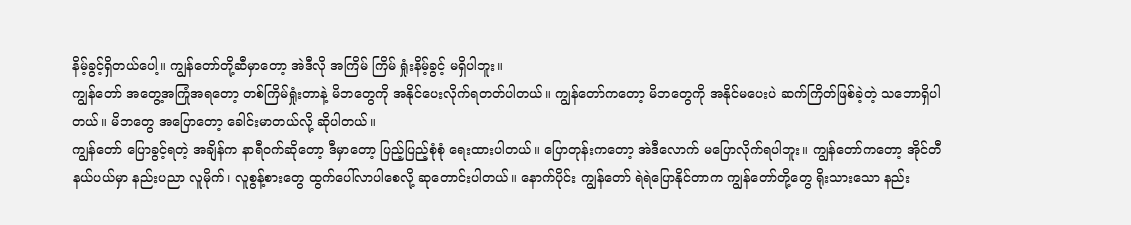နိမ့်ခွင့်ရှိတယ်ပေါ့။ ကျွန်တော်တို့ဆီမှာတော့ အဲဒီလို အကြိမ် ကြိမ် ရှုံးနိမ့်ခွင့် မရှိပါဘူး။
ကျွန်တော် အတွေ့အကြုံအရတော့ တစ်ကြိမ်ရှုံးတာနဲ့ မိဘတွေကို အနိုင်ပေးလိုက်ရတတ်ပါတယ်။ ကျွန်တော်ကတော့ မိဘတွေကို အနိုင်မပေးပဲ ဆက်ကြိတ်ဖြစ်ခဲ့တဲ့ သဘောရှိပါတယ်။ မိဘတွေ အပြောတော့ ခေါင်းမာတယ်လို့ ဆိုပါတယ်။
ကျွန်တော် ပြောခွင့်ရတဲ့ အချိန်က နာရီဝက်ဆိုတော့ ဒီမှာတော့ ပြည့်ပြည့်စုံစုံ ရေးထားပါတယ်။ ပြောတုန်းကတော့ အဲဒီလောက် မပြောလိုက်ရပါဘူး။ ကျွန်တော်ကတော့ အိုင်တီနယ်ပယ်မှာ နည်းပညာ လူမိုက်၊ လူစွန့်စားတွေ ထွက်ပေါ်လာပါစေလို့ ဆုတောင်းပါတယ်။ နောက်ပိုင်း ကျွန်တော် ရဲရဲပြောနိုင်တာက ကျွန်တော်တို့တွေ ရိုးသားသော နည်း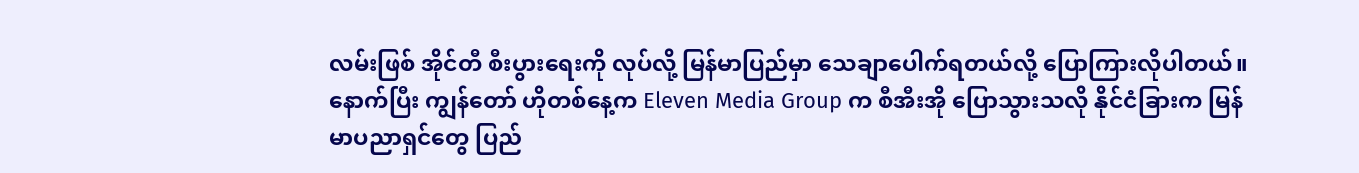လမ်းဖြစ် အိုင်တီ စီးပွားရေးကို လုပ်လို့ မြန်မာပြည်မှာ သေချာပေါက်ရတယ်လို့ ပြောကြားလိုပါတယ်။
နောက်ပြီး ကျွန်တော် ဟိုတစ်နေ့က Eleven Media Group က စီအီးအို ပြောသွားသလို နိုင်ငံခြားက မြန်မာပညာရှင်တွေ ပြည်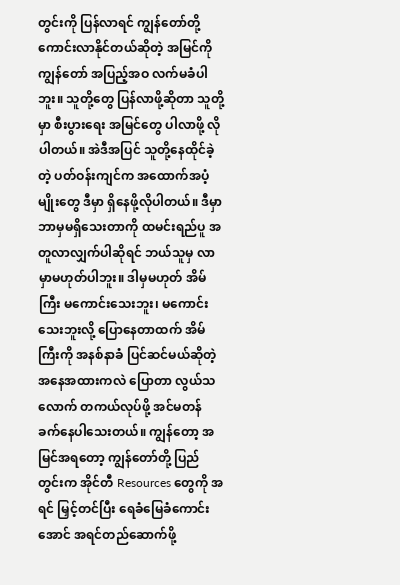တွင်းကို ပြန်လာရင် ကျွန်တော်တို့ ကောင်းလာနိုင်တယ်ဆိုတဲ့ အမြင်ကို ကျွန်တော် အပြည့်အဝ လက်မခံပါဘူး။ သူတို့တွေ ပြန်လာဖို့ဆိုတာ သူတို့မှာ စီးပွားရေး အမြင်တွေ ပါလာဖို့ လိုပါတယ်။ အဲဒီအပြင် သူတို့နေထိုင်ခဲ့တဲ့ ပတ်ဝန်းကျင်က အထောက်အပံ့မျိုးတွေ ဒီမှာ ရှိနေဖို့လိုပါတယ်။ ဒီမှာ ဘာမှမရှိသေးတာကို ထမင်းရည်ပူ အတူလာလျှက်ပါဆိုရင် ဘယ်သူမှ လာမှာမဟုတ်ပါဘူး။ ဒါမှမဟုတ် အိမ်ကြီး မကောင်းသေးဘူး၊ မကောင်းသေးဘူးလို့ ပြောနေတာထက် အိမ်ကြီးကို အနစ်နာခံ ပြင်ဆင်မယ်ဆိုတဲ့ အနေအထားကလဲ ပြောတာ လွယ်သလောက် တကယ်လုပ်ဖို့ အင်မတန် ခက်နေပါသေးတယ်။ ကျွန်တော့ အမြင်အရတော့ ကျွန်တော်တို့ ပြည်တွင်းက အိုင်တီ Resources တွေကို အရင် မြှင့်တင်ပြီး ရေခံမြေခံကောင်းအောင် အရင်တည်ဆောက်ဖို့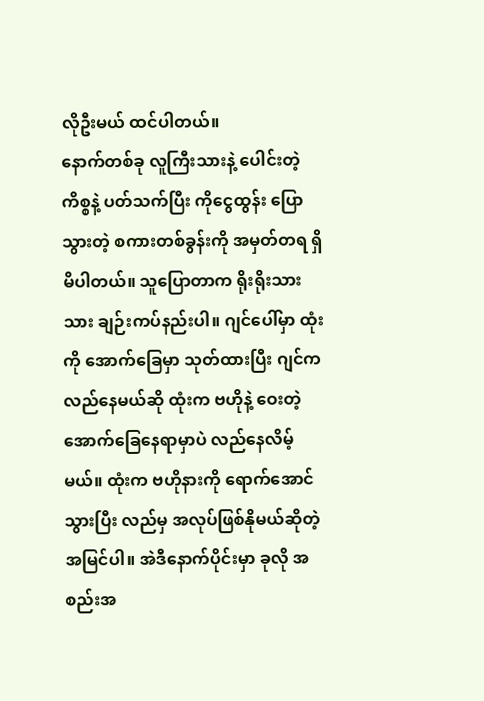လိုဦးမယ် ထင်ပါတယ်။
နောက်တစ်ခု လူကြီးသားနဲ့ ပေါင်းတဲ့ ကိစ္စနဲ့ ပတ်သက်ပြီး ကိုငွေထွန်း ပြောသွားတဲ့ စကားတစ်ခွန်းကို အမှတ်တရ ရှိမိပါတယ်။ သူပြောတာက ရိုးရိုးသားသား ချဉ်းကပ်နည်းပါ။ ဂျင်ပေါ်မှာ ထုံးကို အောက်ခြေမှာ သုတ်ထားပြီး ဂျင်က လည်နေမယ်ဆို ထုံးက ဗဟိုနဲ့ ဝေးတဲ့ အောက်ခြေနေရာမှာပဲ လည်နေလိမ့်မယ်။ ထုံးက ဗဟိုနားကို ရောက်အောင်သွားပြီး လည်မှ အလုပ်ဖြစ်နိုမယ်ဆိုတဲ့ အမြင်ပါ။ အဲဒီနောက်ပိုင်းမှာ ခုလို အစည်းအ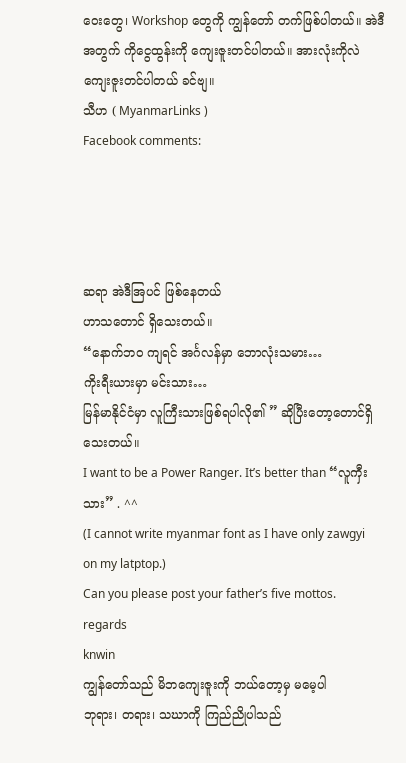ဝေးတွေ၊ Workshop တွေကို ကျွန်တော် တက်ဖြစ်ပါတယ်။ အဲဒီအတွက် ကိုငွေထွန်းကို ကျေးဇူးတင်ပါတယ်။ အားလုံးကိုလဲ ကျေးဇူးတင်ပါတယ် ခင်ဗျ။
သီဟ ( MyanmarLinks )
Facebook comments:




ဆရာ အဲဒီအြပင် ဖြစ်နေတယ်
ဟာသတောင် ရှိသေးတယ်။
“နောက်ဘ၀ ကျရင် အင်္ဂလန်မှာ ဘောလုံးသမား…
ကိုးရီးယားမှာ မင်းသား…
မြန်မာနိုင်ငံမှာ လူကြီးသားဖြစ်ရပါလို၏ ” ဆိုပြီးတော့တောင်ရှိသေးတယ်။
I want to be a Power Ranger. It’s better than “လူကှီးသား” . ^^
(I cannot write myanmar font as I have only zawgyi on my latptop.)
Can you please post your father’s five mottos.
regards
knwin
ကျွန်တော်သည် မိဘကျေးဇူးကို ဘယ်တော့မှ မမေ့ပါ
ဘုရား၊ တရား၊ သဃာကို ကြည်ညိုပါသည်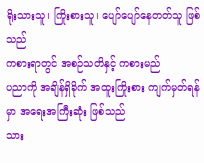ရိုးသားသူ၊ ကြိုးစားသူ၊ ပျော်ပျော်နေတတ်သူ ဖြစ်သည်
ကစားရာတွင် အစဉ်သတိနှင့် ကစားမည်
ပညာကို အချိန်ရှိခိုက် အထူးကြိုးစား ကျက်မှတ်ရန်မှာ အရေးအကြီးဆုံး ဖြစ်သည်
သား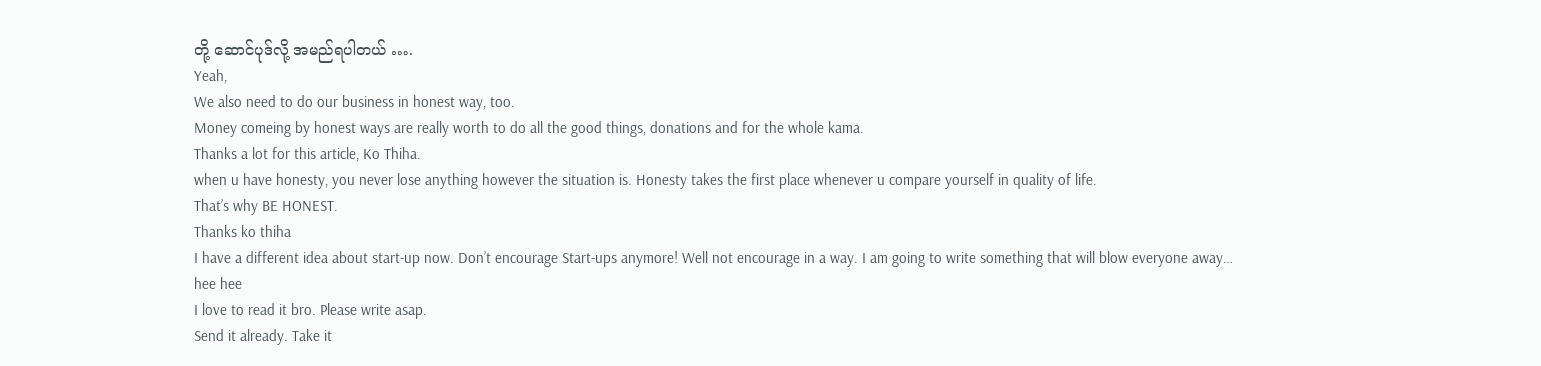တို့ ဆောင်ပုဒ်လို့ အမည်ရပါတယ် ….
Yeah,
We also need to do our business in honest way, too.
Money comeing by honest ways are really worth to do all the good things, donations and for the whole kama.
Thanks a lot for this article, Ko Thiha.
when u have honesty, you never lose anything however the situation is. Honesty takes the first place whenever u compare yourself in quality of life.
That’s why BE HONEST.
Thanks ko thiha
I have a different idea about start-up now. Don’t encourage Start-ups anymore! Well not encourage in a way. I am going to write something that will blow everyone away… hee hee
I love to read it bro. Please write asap.
Send it already. Take it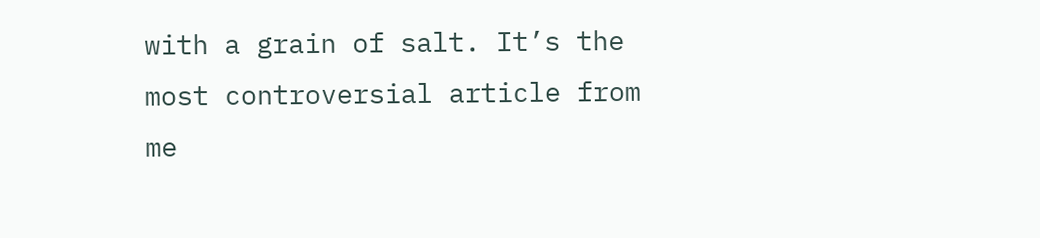with a grain of salt. It’s the most controversial article from me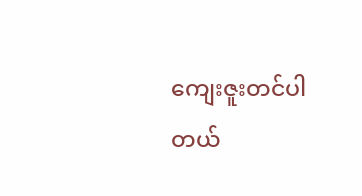ကျေးဇူးတင်ပါတယ်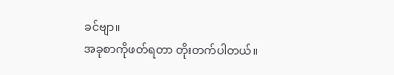ခင်ဗျာ။
အခုစာကိုဖတ်ရတာ တိုးတက်ပါတယ်။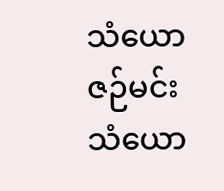သံယောဇဉ်မင်း
သံယော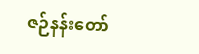ဇဉ်နန်းတော်